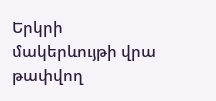Երկրի մակերևույթի վրա թափվող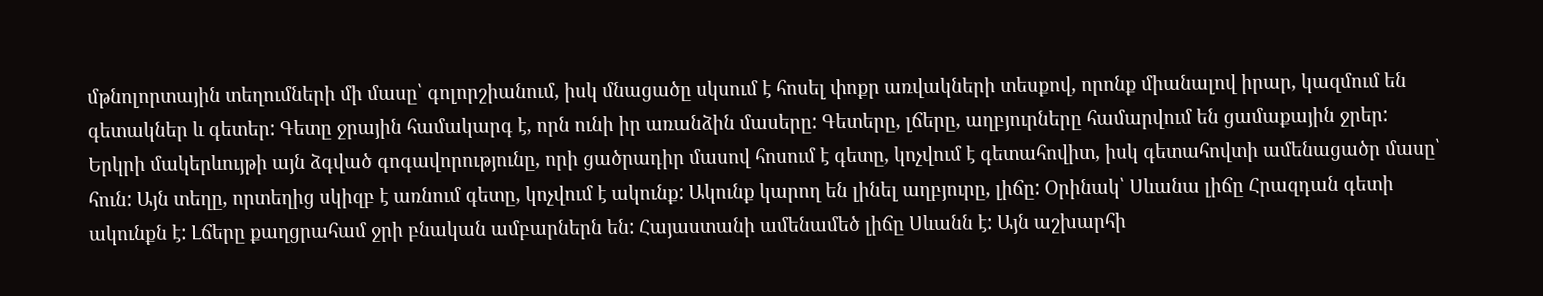մթնոլորտային տեղումների մի մասը՝ գոլորշիանում, իսկ մնացածը սկսում է հոսել փոքր առվակների տեսքով, որոնք միանալով իրար, կազմում են գետակներ և գետեր: Գետը ջրային համակարգ է, որն ունի իր առանձին մասերը: Գետերը, լճերը, աղբյուրները համարվում են ցամաքային ջրեր:
Երկրի մակերևույթի այն ձգված գոգավորությունը, որի ցածրադիր մասով հոսում է գետը, կոչվում է գետահովիտ, իսկ գետահովտի ամենացածր մասը՝ հուն: Այն տեղը, որտեղից սկիզբ է առնում գետը, կոչվում է ակունք: Ակունք կարող են լինել աղբյուրը, լիճը: Օրինակ՝ Սևանա լիճը Հրազդան գետի ակունքն է: Լճերը քաղցրահամ ջրի բնական ամբարներն են: Հայաստանի ամենամեծ լիճը Սևանն է: Այն աշխարհի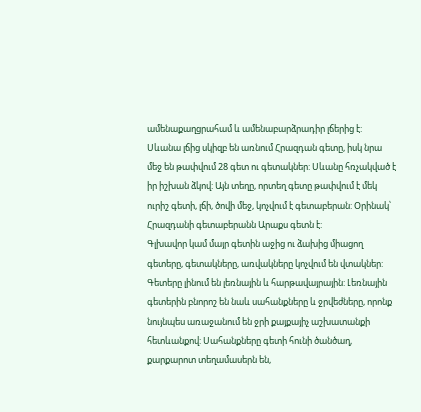ամենաքաղցրահամ և ամենաբարձրադիր լճերից է: Սևանա լճից սկիզբ են առնում Հրազդան գետը, իսկ նրա մեջ են թափվում 28 գետ ու գետակներ: Սևանը հռչակված է իր իշխան ձկով: Այն տեղը, որտեղ գետը թափվում է մեկ ուրիշ գետի, լճի, ծովի մեջ, կոչվում է գետաբերան: Օրինակ՝ Հրազդանի գետաբերանն Արաքս գետն է:
Գլխավոր կամ մայր գետին աջից ու ձախից միացող գետերը, գետակները, առվակները կոչվում են վտակներ: Գետերը լինում են լեռնային և հարթավայրային: Լեռնային գետերին բնորոշ են նաև սահանքները և ջրվեժները, որոնք նույնպես առաջանում են ջրի քայքայիչ աշխատանքի հետևանքով: Սահանքները գետի հունի ծանծաղ, քարքարոտ տեղամասերն են,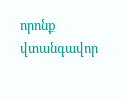որոնք վտանգավոր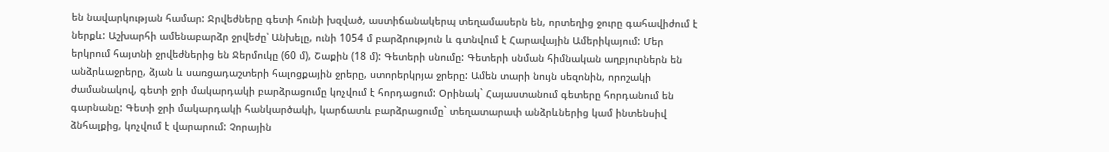են նավարկության համար: Ջրվեժները գետի հունի խզված, աստիճանակերպ տեղամասերն են, որտեղից ջուրը գահավիժում է ներքև: Աշխարհի ամենաբարձր ջրվեժը՝ Անխելը, ունի 1054 մ բարձրություն և գտնվում է Հարավային Ամերիկայում: Մեր երկրում հայտնի ջրվեժներից են Ջերմուկը (60 մ), Շաքին (18 մ): Գետերի սնումը: Գետերի սնման հիմնական աղբյուրներն են անձրևաջրերը, ձյան և սառցադաշտերի հալոցքային ջրերը, ստորերկրյա ջրերը: Ամեն տարի նույն սեզոնին, որոշակի ժամանակով, գետի ջրի մակարդակի բարձրացումը կոչվում է հորդացում: Օրինակ` Հայաստանում գետերը հորդանում են գարնանը: Գետի ջրի մակարդակի հանկարծակի, կարճատև բարձրացումը` տեղատարափ անձրևներից կամ ինտենսիվ ձնհալքից, կոչվում է վարարում: Չորային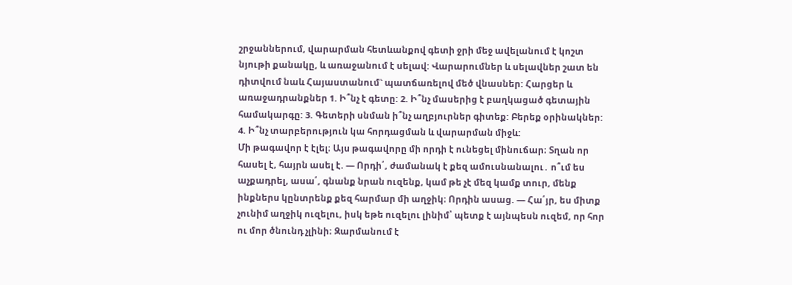շրջաններում, վարարման հետևանքով գետի ջրի մեջ ավելանում է կոշտ նյութի քանակը, և առաջանում է սելավ: Վարարումներ և սելավներ շատ են դիտվում նաև Հայաստանում` պատճառելով մեծ վնասներ: Հարցեր և առաջադրանքներ 1. Ի՞նչ է գետը: 2. Ի՞նչ մասերից է բաղկացած գետային համակարգը: 3. Գետերի սնման ի՞նչ աղբյուրներ գիտեք: Բերեք օրինակներ: 4. Ի՞նչ տարբերություն կա հորդացման և վարարման միջև:
Մի թագավոր է էլել։ Այս թագավորը մի որդի է ունեցել մինուճար։ Տղան որ հասել է, հայրն ասել է. ― Որդի՛, ժամանակ է քեզ ամուսնանալու․ ո՞ւմ ես աչքադրել, ասա՛, գնանք նրան ուզենք, կամ թե չէ մեզ կամք տուր, մենք ինքներս կընտրենք քեզ հարմար մի աղջիկ։ Որդին ասաց. ― Հա՛յր, ես միտք չունիմ աղջիկ ուզելու, իսկ եթե ուզելու լինիմ՝ պետք է այնպեսն ուզեմ, որ հոր ու մոր ծնունդ չլինի։ Զարմանում է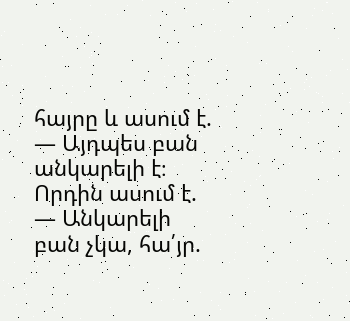հայրը և ասում է. ― Այդպես բան անկարելի է։ Որդին ասում է. ― Անկարելի բան չկա, հա՛յր.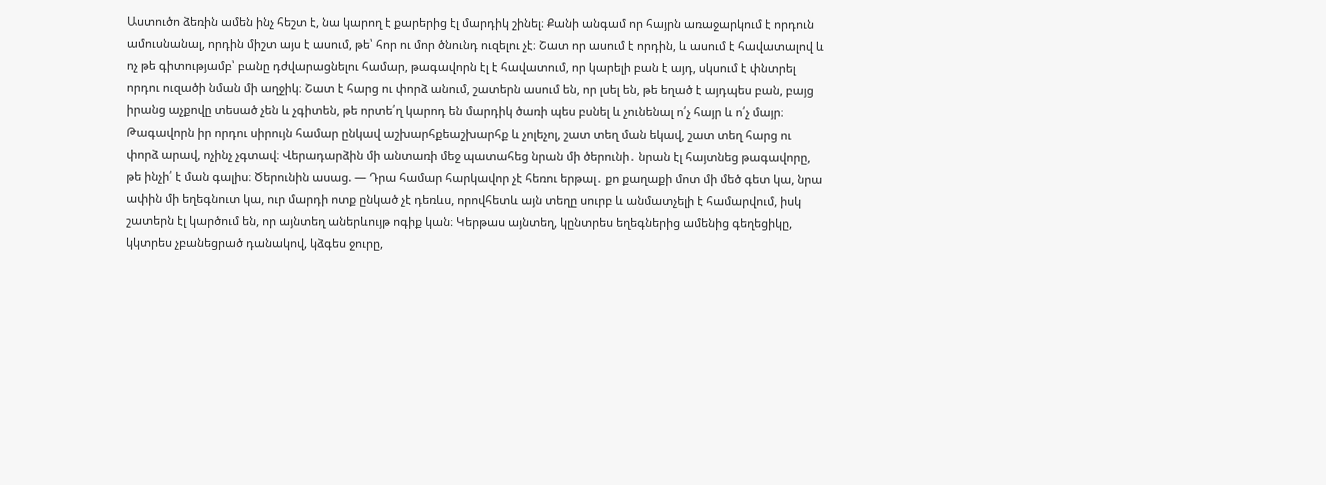Աստուծո ձեռին ամեն ինչ հեշտ է, նա կարող է քարերից էլ մարդիկ շինել։ Քանի անգամ որ հայրն առաջարկում է որդուն ամուսնանալ, որդին միշտ այս է ասում, թե՝ հոր ու մոր ծնունդ ուզելու չէ։ Շատ որ ասում է որդին, և ասում է հավատալով և ոչ թե գիտությամբ՝ բանը դժվարացնելու համար, թագավորն էլ է հավատում, որ կարելի բան է այդ, սկսում է փնտրել որդու ուզածի նման մի աղջիկ։ Շատ է հարց ու փորձ անում, շատերն ասում են, որ լսել են, թե եղած է այդպես բան, բայց իրանց աչքովը տեսած չեն և չգիտեն, թե որտե՛ղ կարոդ են մարդիկ ծառի պես բսնել և չունենալ ո՛չ հայր և ո՛չ մայր։ Թագավորն իր որդու սիրույն համար ընկավ աշխարհքեաշխարհք և չոլեչոլ, շատ տեղ ման եկավ, շատ տեղ հարց ու փորձ արավ, ոչինչ չգտավ։ Վերադարձին մի անտառի մեջ պատահեց նրան մի ծերունի․ նրան էլ հայտնեց թագավորը, թե ինչի՛ է ման գալիս։ Ծերունին ասաց. ― Դրա համար հարկավոր չէ հեռու երթալ․ քո քաղաքի մոտ մի մեծ գետ կա, նրա ափին մի եղեգնուտ կա, ուր մարդի ոտք ընկած չէ դեռևս, որովհետև այն տեղը սուրբ և անմատչելի է համարվում, իսկ շատերն էլ կարծում են, որ այնտեղ աներևույթ ոգիք կան։ Կերթաս այնտեղ, կընտրես եղեգներից ամենից գեղեցիկը, կկտրես չբանեցրած դանակով, կձգես ջուրը,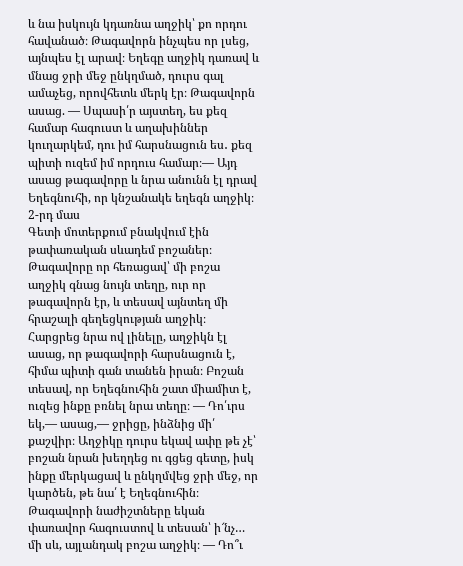և նա իսկույն կդառնա աղջիկ՝ քո որդու հավանած։ Թագավորն ինչպես որ լսեց, այնպես էլ արավ։ Եղեգը աղջիկ դառավ և մնաց ջրի մեջ ընկղմած, դուրս գալ ամաչեց, որովհետև մերկ էր։ Թագավորն ասաց. ― Սպասի՛ր այստեղ, ես քեզ համար հագուստ և աղախիններ կուղարկեմ, դու իմ հարսնացուն ես․ քեզ պիտի ուզեմ իմ որդուս համար։― Այդ ասաց թագավորը և նրա անունն էլ դրավ Եղեգնուհի, որ կնշանակե եղեգն աղջիկ։
2-րդ մաս
Գետի մոտերքում բնակվում էին թափառական սևադեմ բոշաներ։ Թագավորը որ հեռացավ՝ մի բոշա աղջիկ գնաց նույն տեղը, ուր որ թագավորն էր, և տեսավ այնտեղ մի հրաշալի գեղեցկության աղջիկ։ Հարցրեց նրա ով լինելը, աղջիկն էլ ասաց, որ թագավորի հարսնացուն է, հիմա պիտի գան տանեն իրան։ Բոշան տեսավ, որ Եղեգնուհին շատ միամիտ է, ուզեց ինքը բռնել նրա տեղը։ ― Դո՛ւրս եկ,― ասաց,― ջրիցը, ինձնից մի՛ քաշվիր։ Աղջիկը դուրս եկավ ափը թե չէ՝ բոշան նրան խեղդեց ու գցեց գետը, իսկ ինքը մերկացավ և ընկղմվեց ջրի մեջ, որ կարծեն, թե նա՛ է Եղեգնուհին։ Թագավորի նաժիշտները եկան փառավոր հագուստով և տեսան՝ ի՜նչ… մի սև, այլանդակ բոշա աղջիկ։ ― Դո՞ւ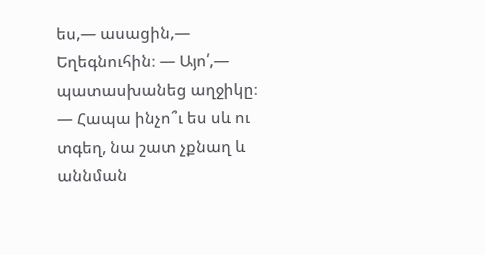ես,― ասացին,― Եղեգնուհին։ ― Այո՛,― պատասխանեց աղջիկը։ ― Հապա ինչո՞ւ ես սև ու տգեղ, նա շատ չքնաղ և աննման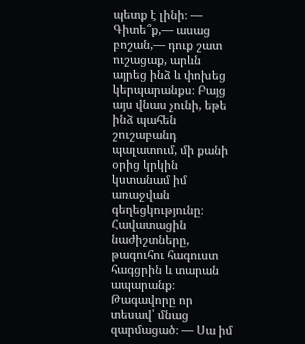պետք է լինի։ ― Գիտե՞ք,― ասաց բոշան,― դուք շատ ուշացաք, արևն այրեց ինձ և փոխեց կերպարանքս։ Բայց այս վնաս չունի, եթե ինձ պահեն շուշաբանդ պալատում, մի քանի օրից կրկին կստանամ իմ առաջվան գեղեցկությունը։ Հավատացին նաժիշտները, թագուհու հագուստ հագցրին և տարան ապարանք։ Թագավորը որ տեսավ՝ մնաց զարմացած։ ― Սա իմ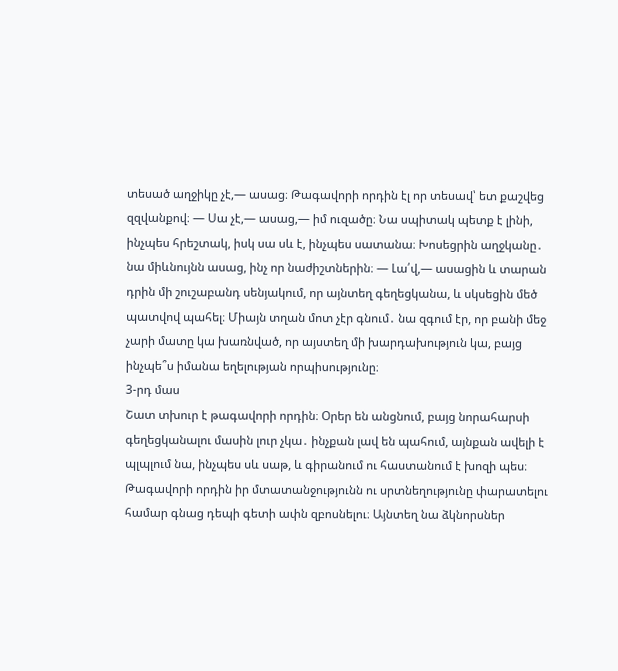տեսած աղջիկը չէ,― ասաց։ Թագավորի որդին էլ որ տեսավ՝ ետ քաշվեց զզվանքով։ ― Սա չէ,― ասաց,― իմ ուզածը։ Նա սպիտակ պետք է լինի, ինչպես հրեշտակ, իսկ սա սև է, ինչպես սատանա։ Խոսեցրին աղջկանը․ նա միևնույնն ասաց, ինչ որ նաժիշտներին։ ― Լա՛վ,― ասացին և տարան դրին մի շուշաբանդ սենյակում, որ այնտեղ գեղեցկանա, և սկսեցին մեծ պատվով պահել։ Միայն տղան մոտ չէր գնում․ նա զգում էր, որ բանի մեջ չարի մատը կա խառնված, որ այստեղ մի խարդախություն կա, բայց ինչպե՞ս իմանա եղելության որպիսությունը։
3-րդ մաս
Շատ տխուր է թագավորի որդին։ Օրեր են անցնում, բայց նորահարսի գեղեցկանալու մասին լուր չկա․ ինչքան լավ են պահում, այնքան ավելի է պլպլում նա, ինչպես սև սաթ, և գիրանում ու հաստանում է խոզի պես։ Թագավորի որդին իր մտատանջությունն ու սրտնեղությունը փարատելու համար գնաց դեպի գետի ափն զբոսնելու։ Այնտեղ նա ձկնորսներ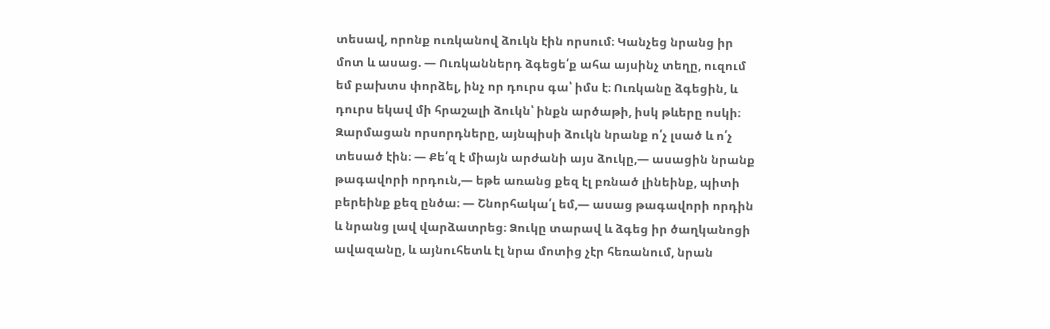տեսավ, որոնք ուռկանով ձուկն էին որսում։ Կանչեց նրանց իր մոտ և ասաց. ― Ուռկաններդ ձգեցե՛ք ահա այսինչ տեղը, ուզում եմ բախտս փորձել, ինչ որ դուրս գա՝ իմս է։ Ուռկանը ձգեցին, և դուրս եկավ մի հրաշալի ձուկն՝ ինքն արծաթի, իսկ թևերը ոսկի։ Զարմացան որսորդները, այնպիսի ձուկն նրանք ո՛չ լսած և ո՛չ տեսած էին։ ― Քե՛զ է միայն արժանի այս ձուկը,― ասացին նրանք թագավորի որդուն,― եթե առանց քեզ էլ բռնած լինեինք, պիտի բերեինք քեզ ընծա։ ― Շնորհակա՛լ եմ,― ասաց թագավորի որդին և նրանց լավ վարձատրեց։ Ձուկը տարավ և ձգեց իր ծաղկանոցի ավազանը, և այնուհետև էլ նրա մոտից չէր հեռանում, նրան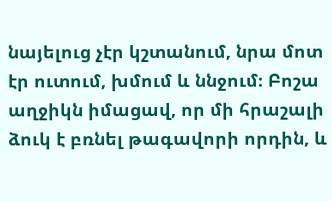նայելուց չէր կշտանում, նրա մոտ էր ուտում, խմում և ննջում։ Բոշա աղջիկն իմացավ, որ մի հրաշալի ձուկ է բռնել թագավորի որդին, և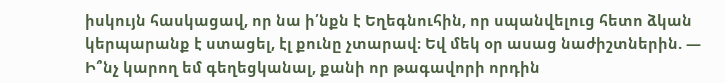իսկույն հասկացավ, որ նա ի՛նքն է Եղեգնուհին, որ սպանվելուց հետո ձկան կերպարանք է ստացել, էլ քունը չտարավ։ Եվ մեկ օր ասաց նաժիշտներին. ― Ի՞նչ կարող եմ գեղեցկանալ, քանի որ թագավորի որդին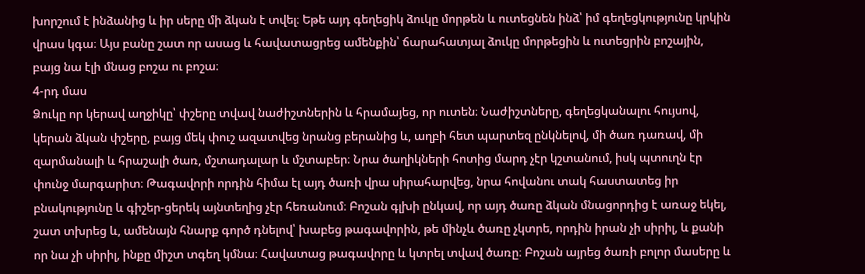խորշում է ինձանից և իր սերը մի ձկան է տվել։ Եթե այդ գեղեցիկ ձուկը մորթեն և ուտեցնեն ինձ՝ իմ գեղեցկությունը կրկին վրաս կգա։ Այս բանը շատ որ ասաց և հավատացրեց ամենքին՝ ճարահատյալ ձուկը մորթեցին և ուտեցրին բոշային, բայց նա էլի մնաց բոշա ու բոշա։
4-րդ մաս
Ձուկը որ կերավ աղջիկը՝ փշերը տվավ նաժիշտներին և հրամայեց, որ ուտեն։ Նաժիշտները, գեղեցկանալու հույսով, կերան ձկան փշերը, բայց մեկ փուշ ազատվեց նրանց բերանից և, աղբի հետ պարտեզ ընկնելով, մի ծառ դառավ, մի զարմանալի և հրաշալի ծառ, մշտադալար և մշտաբեր։ Նրա ծաղիկների հոտից մարդ չէր կշտանում, իսկ պտուղն էր փունջ մարգարիտ։ Թագավորի որդին հիմա էլ այդ ծառի վրա սիրահարվեց, նրա հովանու տակ հաստատեց իր բնակությունը և գիշեր-ցերեկ այնտեղից չէր հեռանում։ Բոշան գլխի ընկավ, որ այդ ծառը ձկան մնացորդից է առաջ եկել, շատ տխրեց և, ամենայն հնարք գործ դնելով՝ խաբեց թագավորին, թե մինչև ծառը չկտրե, որդին իրան չի սիրիլ, և քանի որ նա չի սիրիլ, ինքը միշտ տգեղ կմնա։ Հավատաց թագավորը և կտրել տվավ ծառը։ Բոշան այրեց ծառի բոլոր մասերը և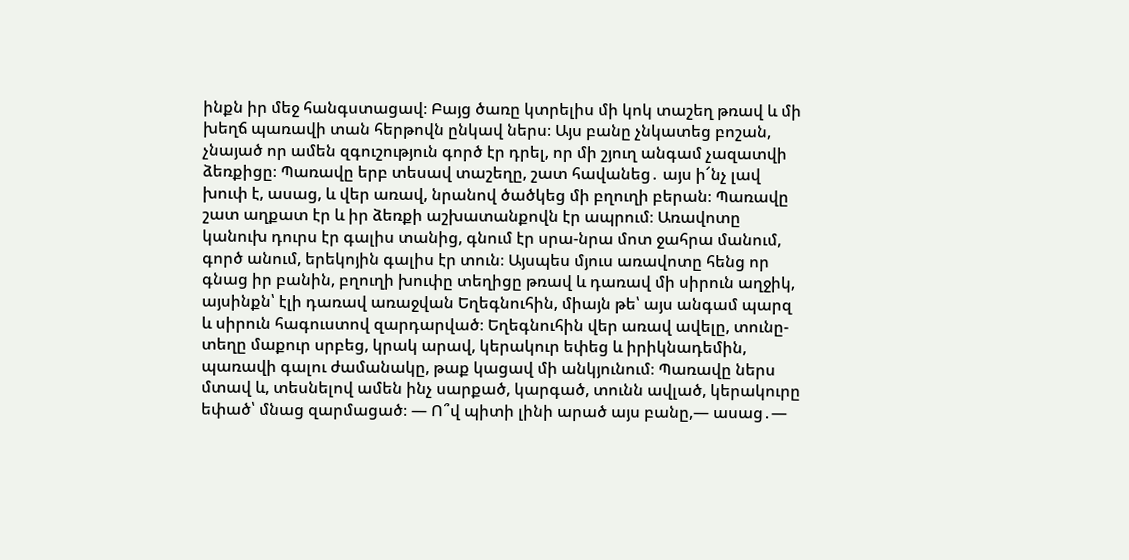ինքն իր մեջ հանգստացավ։ Բայց ծառը կտրելիս մի կոկ տաշեղ թռավ և մի խեղճ պառավի տան հերթովն ընկավ ներս։ Այս բանը չնկատեց բոշան, չնայած որ ամեն զգուշություն գործ էր դրել, որ մի շյուղ անգամ չազատվի ձեռքիցը։ Պառավը երբ տեսավ տաշեղը, շատ հավանեց․ այս ի՜նչ լավ խուփ է, ասաց, և վեր առավ, նրանով ծածկեց մի բղուղի բերան։ Պառավը շատ աղքատ էր և իր ձեռքի աշխատանքովն էր ապրում։ Առավոտը կանուխ դուրս էր գալիս տանից, գնում էր սրա-նրա մոտ ջահրա մանում, գործ անում, երեկոյին գալիս էր տուն։ Այսպես մյուս առավոտը հենց որ գնաց իր բանին, բղուղի խուփը տեղիցը թռավ և դառավ մի սիրուն աղջիկ, այսինքն՝ էլի դառավ առաջվան Եղեգնուհին, միայն թե՝ այս անգամ պարզ և սիրուն հագուստով զարդարված։ Եղեգնուհին վեր առավ ավելը, տունը-տեղը մաքուր սրբեց, կրակ արավ, կերակուր եփեց և իրիկնադեմին, պառավի գալու ժամանակը, թաք կացավ մի անկյունում։ Պառավը ներս մտավ և, տեսնելով ամեն ինչ սարքած, կարգած, տունն ավլած, կերակուրը եփած՝ մնաց զարմացած։ ― Ո՞վ պիտի լինի արած այս բանը,― ասաց․―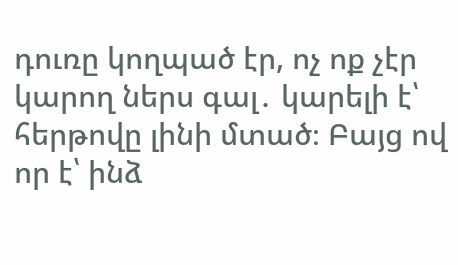դուռը կողպած էր, ոչ ոք չէր կարող ներս գալ․ կարելի է՝ հերթովը լինի մտած։ Բայց ով որ է՝ ինձ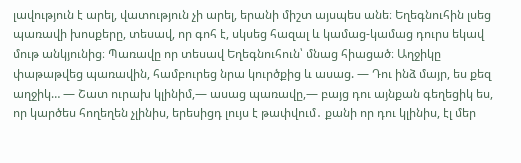լավություն է արել, վատություն չի արել, երանի միշտ այսպես անե։ Եղեգնուհին լսեց պառավի խոսքերը, տեսավ, որ գոհ է, սկսեց հազալ և կամաց-կամաց դուրս եկավ մութ անկյունից։ Պառավը որ տեսավ Եղեգնուհուն՝ մնաց հիացած։ Աղջիկը փաթաթվեց պառավին, համբուրեց նրա կուրծքից և ասաց. ― Դու ինձ մայր, ես քեզ աղջիկ… ― Շատ ուրախ կլինիմ,― ասաց պառավը,― բայց դու այնքան գեղեցիկ ես, որ կարծես հողեղեն չլինիս, երեսիցդ լույս է թափվում․ քանի որ դու կլինիս, էլ մեր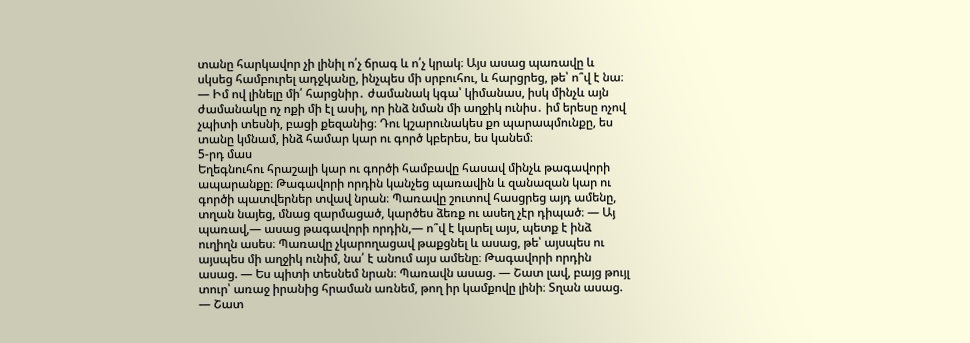տանը հարկավոր չի լինիլ ո՛չ ճրագ և ո՛չ կրակ։ Այս ասաց պառավը և սկսեց համբուրել ադջկանը, ինչպես մի սրբուհու, և հարցրեց, թե՝ ո՞վ է նա։ ― Իմ ով լինելը մի՛ հարցնիր․ ժամանակ կգա՝ կիմանաս, իսկ մինչև այն ժամանակը ոչ ոքի մի էլ ասիլ, որ ինձ նման մի աղջիկ ունիս․ իմ երեսը ոչով չպիտի տեսնի, բացի քեզանից։ Դու կշարունակես քո պարապմունքը, ես տանը կմնամ, ինձ համար կար ու գործ կբերես, ես կանեմ։
5-րդ մաս
Եղեգնուհու հրաշալի կար ու գործի համբավը հասավ մինչև թագավորի ապարանքը։ Թագավորի որդին կանչեց պառավին և զանազան կար ու գործի պատվերներ տվավ նրան։ Պառավը շուտով հասցրեց այդ ամենը, տղան նայեց, մնաց զարմացած, կարծես ձեռք ու ասեղ չէր դիպած։ ― Այ պառավ,― ասաց թագավորի որդին,― ո՞վ է կարել այս, պետք է ինձ ուղիղն ասես։ Պառավը չկարողացավ թաքցնել և ասաց, թե՝ այսպես ու այսպես մի աղջիկ ունիմ, նա՛ է անում այս ամենը։ Թագավորի որդին ասաց. ― Ես պիտի տեսնեմ նրան։ Պառավն ասաց. ― Շատ լավ, բայց թույլ տուր՝ առաջ իրանից հրաման առնեմ, թող իր կամքովը լինի։ Տղան ասաց. ― Շատ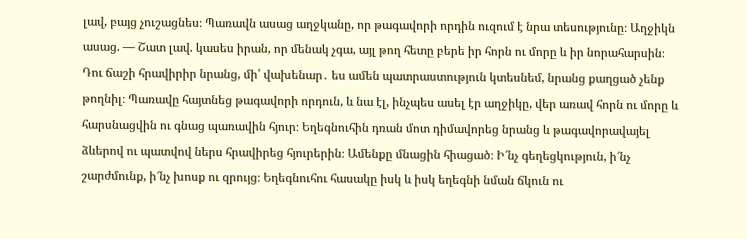լավ, բայց չուշացնես։ Պառավն ասաց աղջկանը, որ թագավորի որդին ուզում է նրա տեսությունը։ Աղջիկն ասաց. ― Շատ լավ. կասես իրան, որ մենակ չգա, այլ թող հետը բերե իր հորն ու մորը և իր նորահարսին։ Դու ճաշի հրավիրիր նրանց, մի՛ վախենար․ ես ամեն պատրաստություն կտեսնեմ, նրանց քաղցած չենք թողնիլ։ Պառավը հայտնեց թագավորի որդուն, և նա էլ, ինչպես ասել էր աղջիկը, վեր առավ հորն ու մորը և հարսնացվին ու գնաց պառավին հյուր։ Եղեգնուհին դռան մոտ դիմավորեց նրանց և թագավորավայել ձևերով ու պատվով ներս հրավիրեց հյուրերին։ Ամենքը մնացին հիացած։ Ի՜նչ գեղեցկություն, ի՜նչ շարժմունք, ի՜նչ խոսք ու զրույց։ Եղեգնուհու հասակը իսկ և իսկ եղեգնի նման ճկուն ու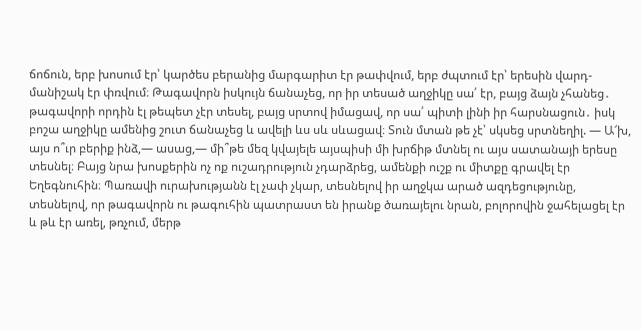ճոճուն, երբ խոսում էր՝ կարծես բերանից մարգարիտ էր թափվում, երբ ժպտում էր՝ երեսին վարդ-մանիշակ էր փռվում։ Թագավորն իսկույն ճանաչեց, որ իր տեսած աղջիկը սա՛ էր, բայց ձայն չհանեց․ թագավորի որդին էլ թեպետ չէր տեսել, բայց սրտով իմացավ, որ սա՛ պիտի լինի իր հարսնացուն․ իսկ բոշա աղջիկը ամենից շուտ ճանաչեց և ավելի ևս սև սևացավ։ Տուն մտան թե չէ՝ սկսեց սրտնեղիլ. ― Ա՜խ, այս ո՞ւր բերիք ինձ,― ասաց,― մի՞թե մեզ կվայելե այսպիսի մի խրճիթ մտնել ու այս սատանայի երեսը տեսնել։ Բայց նրա խոսքերին ոչ ոք ուշադրություն չդարձրեց, ամենքի ուշք ու միտքը գրավել էր Եղեգնուհին։ Պառավի ուրախությանն էլ չափ չկար, տեսնելով իր աղջկա արած ազդեցությունը, տեսնելով, որ թագավորն ու թագուհին պատրաստ են իրանք ծառայելու նրան, բոլորովին ջահելացել էր և թև էր առել, թռչում, մերթ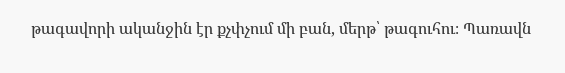թագավորի ականջին էր քչփչում մի բան, մերթ՝ թագուհու։ Պառավն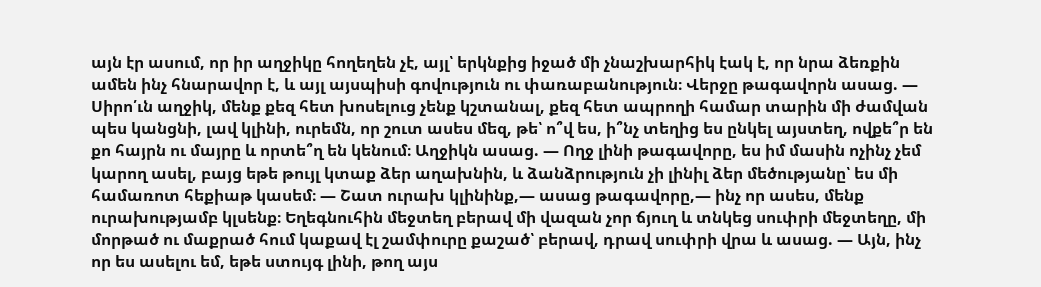այն էր ասում, որ իր աղջիկը հողեղեն չէ, այլ՝ երկնքից իջած մի չնաշխարհիկ էակ է, որ նրա ձեռքին ամեն ինչ հնարավոր է, և այլ այսպիսի գովություն ու փառաբանություն։ Վերջը թագավորն ասաց. ― Սիրո՛ւն աղջիկ, մենք քեզ հետ խոսելուց չենք կշտանալ, քեզ հետ ապրողի համար տարին մի ժամվան պես կանցնի, լավ կլինի, ուրեմն, որ շուտ ասես մեզ, թե՝ ո՞վ ես, ի՞նչ տեղից ես ընկել այստեղ, ովքե՞ր են քո հայրն ու մայրը և որտե՞ղ են կենում։ Աղջիկն ասաց. ― Ողջ լինի թագավորը, ես իմ մասին ոչինչ չեմ կարող ասել, բայց եթե թույլ կտաք ձեր աղախնին, և ձանձրություն չի լինիլ ձեր մեծությանը՝ ես մի համառոտ հեքիաթ կասեմ։ ― Շատ ուրախ կլինինք,― ասաց թագավորը,― ինչ որ ասես, մենք ուրախությամբ կլսենք։ Եղեգնուհին մեջտեղ բերավ մի վազան չոր ճյուղ և տնկեց սուփրի մեջտեղը, մի մորթած ու մաքրած հում կաքավ էլ շամփուրը քաշած՝ բերավ, դրավ սուփրի վրա և ասաց. ― Այն, ինչ որ ես ասելու եմ, եթե ստույգ լինի, թող այս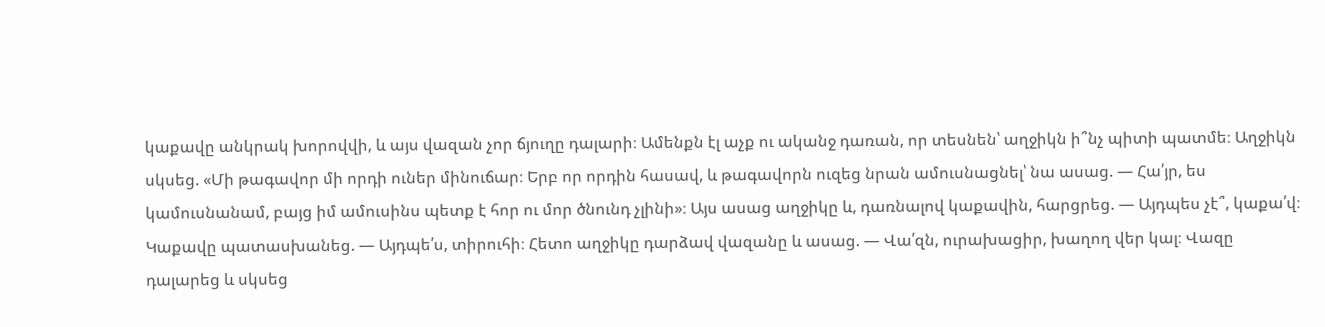կաքավը անկրակ խորովվի, և այս վազան չոր ճյուղը դալարի։ Ամենքն էլ աչք ու ականջ դառան, որ տեսնեն՝ աղջիկն ի՞նչ պիտի պատմե։ Աղջիկն սկսեց. «Մի թագավոր մի որդի ուներ մինուճար։ Երբ որ որդին հասավ, և թագավորն ուզեց նրան ամուսնացնել՝ նա ասաց. ― Հա՛յր, ես կամուսնանամ, բայց իմ ամուսինս պետք է հոր ու մոր ծնունդ չլինի»։ Այս ասաց աղջիկը և, դառնալով կաքավին, հարցրեց. ― Այդպես չէ՞, կաքա՛վ։ Կաքավը պատասխանեց. ― Այդպե՛ս, տիրուհի։ Հետո աղջիկը դարձավ վազանը և ասաց. ― Վա՛զն, ուրախացիր, խաղող վեր կալ։ Վազը դալարեց և սկսեց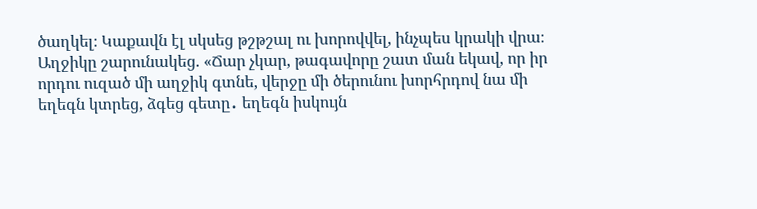ծաղկել։ Կաքավն էլ սկսեց թշթշալ ու խորովվել, ինչպես կրակի վրա։ Աղջիկը շարունակեց. «Ճար չկար, թագավորը շատ ման եկավ, որ իր որդու ուզած մի աղջիկ գտնե, վերջը մի ծերունու խորհրդով նա մի եղեգն կտրեց, ձգեց գետը․ եղեգն իսկույն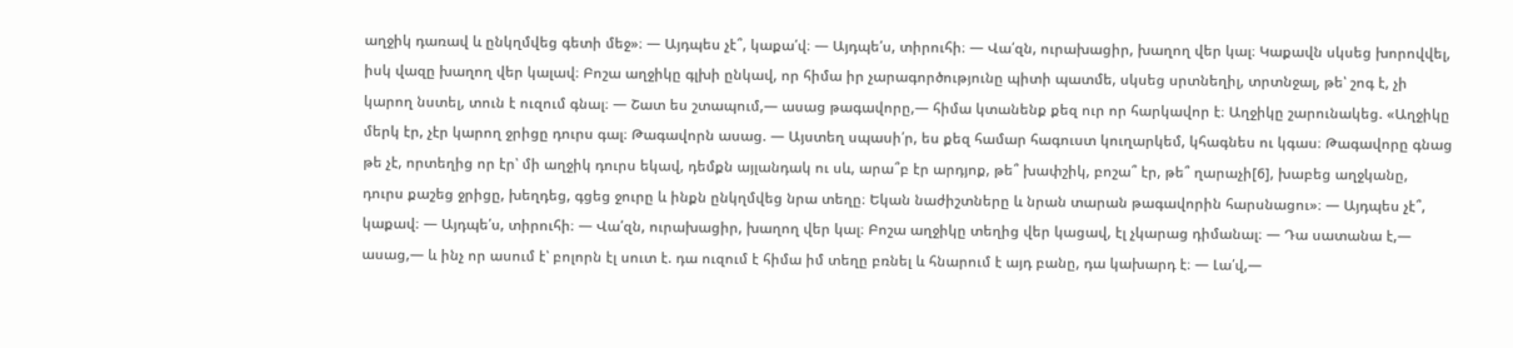աղջիկ դառավ և ընկղմվեց գետի մեջ»։ ― Այդպես չէ՞, կաքա՛վ։ ― Այդպե՛ս, տիրուհի։ ― Վա՛զն, ուրախացիր, խաղող վեր կալ։ Կաքավն սկսեց խորովվել, իսկ վազը խաղող վեր կալավ։ Բոշա աղջիկը գլխի ընկավ, որ հիմա իր չարագործությունը պիտի պատմե, սկսեց սրտնեղիլ, տրտնջալ, թե՝ շոգ է, չի կարող նստել, տուն է ուզում գնալ։ ― Շատ ես շտապում,― ասաց թագավորը,― հիմա կտանենք քեզ ուր որ հարկավոր է։ Աղջիկը շարունակեց. «Աղջիկը մերկ էր, չէր կարող ջրիցը դուրս գալ։ Թագավորն ասաց. ― Այստեղ սպասի՛ր, ես քեզ համար հագուստ կուղարկեմ, կհագնես ու կգաս։ Թագավորը գնաց թե չէ, որտեղից որ էր՝ մի աղջիկ դուրս եկավ, դեմքն այլանդակ ու սև, արա՞բ էր արդյոք, թե՞ խափշիկ, բոշա՞ էր, թե՞ ղարաչի[6], խաբեց աղջկանը, դուրս քաշեց ջրիցը, խեղդեց, գցեց ջուրը և ինքն ընկղմվեց նրա տեղը։ Եկան նաժիշտները և նրան տարան թագավորին հարսնացու»։ ― Այդպես չէ՞, կաքավ։ ― Այդպե՛ս, տիրուհի։ ― Վա՛զն, ուրախացիր, խաղող վեր կալ։ Բոշա աղջիկը տեղից վեր կացավ, էլ չկարաց դիմանալ։ ― Դա սատանա է,― ասաց,― և ինչ որ ասում է՝ բոլորն էլ սուտ է. դա ուզում է հիմա իմ տեղը բռնել և հնարում է այդ բանը, դա կախարդ է։ ― Լա՛վ,―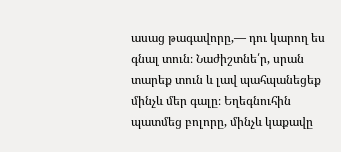ասաց թագավորը,― դու կարող ես գնալ տուն։ Նաժիշտնե՛ր, սրան տարեք տուն և լավ պահպանեցեք մինչև մեր գալը։ Եղեգնուհին պատմեց բոլորը, մինչև կաքավը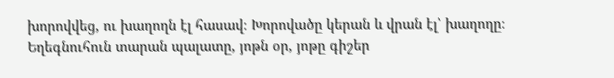խորովվեց, ու խաղողն էլ հասավ։ Խորովածը կերան և վրան էլ՝ խաղողը։ Եղեգնուհուն տարան պալատը, յոթն օր, յոթը գիշեր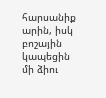հարսանիք արին, իսկ բոշային կապեցին մի ձիու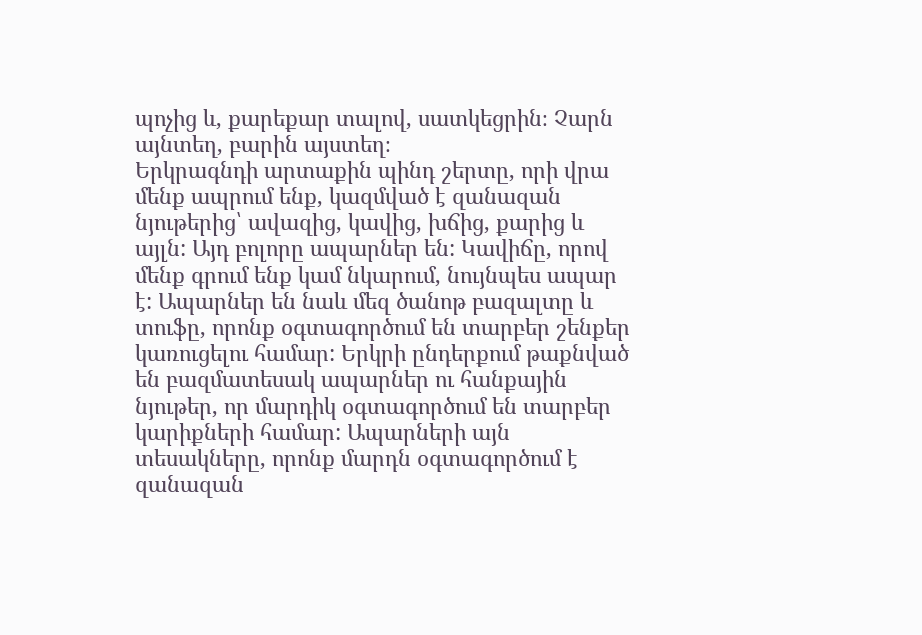պոչից և, քարեքար տալով, սատկեցրին։ Չարն այնտեղ, բարին այստեղ։
Երկրագնդի արտաքին պինդ շերտը, որի վրա մենք ապրում ենք, կազմված է զանազան նյութերից՝ ավազից, կավից, խճից, քարից և այլն: Այդ բոլորը ապարներ են: Կավիճը, որով մենք գրում ենք կամ նկարում, նույնպես ապար է: Ապարներ են նաև մեզ ծանոթ բազալտը և տուֆը, որոնք օգտագործում են տարբեր շենքեր կառուցելու համար: Երկրի ընդերքում թաքնված են բազմատեսակ ապարներ ու հանքային նյութեր, որ մարդիկ օգտագործում են տարբեր կարիքների համար: Ապարների այն տեսակները, որոնք մարդն օգտագործում է զանազան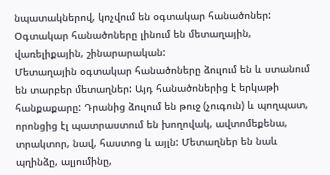նպատակներով, կոչվում են օգտակար հանածոներ: Օգտակար հանածոները լինում են մետաղային, վառելիքային, շինարարական:
Մետաղային օգտակար հանածոները ձուլում են և ստանում են տարբեր մետաղներ: Այդ հանածոներից է երկաթի հանքաքարը: Դրանից ձուլում են թուջ (չուգուն) և պողպատ, որոնցից էլ պատրաստում են խողովակ, ավտոմեքենա, տրակտոր, նավ, հաստոց և այլն: Մետաղներ են նաև պղինձը, ալյումինը,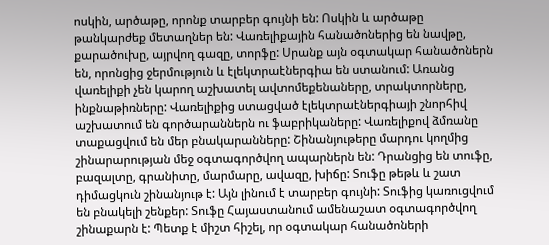ոսկին, արծաթը, որոնք տարբեր գույնի են: Ոսկին և արծաթը թանկարժեք մետաղներ են: Վառելիքային հանածոներից են նավթը, քարածուխը, այրվող գազը, տորֆը: Սրանք այն օգտակար հանածոներն են, որոնցից ջերմություն և էլեկտրաէներգիա են ստանում: Առանց վառելիքի չեն կարող աշխատել ավտոմեքենաները, տրակտորները, ինքնաթիռները: Վառելիքից ստացված էլեկտրաէներգիայի շնորհիվ աշխատում են գործարաններն ու ֆաբրիկաները: Վառելիքով ձմռանը տաքացվում են մեր բնակարանները: Շինանյութերը մարդու կողմից շինարարության մեջ օգտագործվող ապարներն են: Դրանցից են տուֆը, բազալտը, գրանիտը, մարմարը, ավազը, խիճը: Տուֆը թեթև և շատ դիմացկուն շինանյութ է: Այն լինում է տարբեր գույնի: Տուֆից կառուցվում են բնակելի շենքեր: Տուֆը Հայաստանում ամենաշատ օգտագործվող շինաքարն է: Պետք է միշտ հիշել, որ օգտակար հանածոների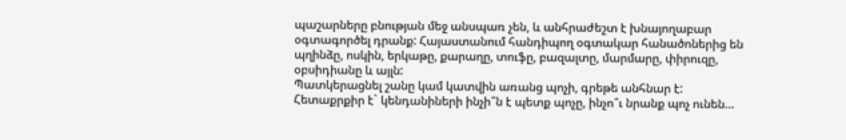պաշարները բնության մեջ անսպառ չեն, և անհրաժեշտ է խնայողաբար օգտագործել դրանք: Հայաստանում հանդիպող օգտակար հանածոներից են պղինձը, ոսկին, երկաթը, քարաղը, տուֆը, բազալտը, մարմարը, փիրուզը, օբսիդիանը և այլն:
Պատկերացնել շանը կամ կատվին առանց պոչի, գրեթե անհնար է: Հետաքրքիր է` կենդանիների ինչի՞ն է պետք պոչը, ինչո՞ւ նրանք պոչ ունեն…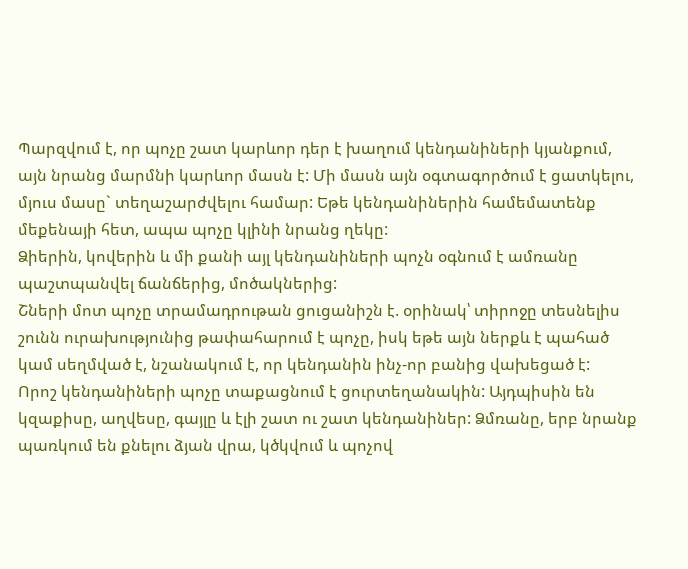Պարզվում է, որ պոչը շատ կարևոր դեր է խաղում կենդանիների կյանքում, այն նրանց մարմնի կարևոր մասն է: Մի մասն այն օգտագործում է ցատկելու, մյուս մասը` տեղաշարժվելու համար: Եթե կենդանիներին համեմատենք մեքենայի հետ, ապա պոչը կլինի նրանց ղեկը:
Ձիերին, կովերին և մի քանի այլ կենդանիների պոչն օգնում է ամռանը պաշտպանվել ճանճերից, մոծակներից:
Շների մոտ պոչը տրամադրութան ցուցանիշն է. օրինակ՝ տիրոջը տեսնելիս շունն ուրախությունից թափահարում է պոչը, իսկ եթե այն ներքև է պահած կամ սեղմված է, նշանակում է, որ կենդանին ինչ-որ բանից վախեցած է:
Որոշ կենդանիների պոչը տաքացնում է ցուրտեղանակին: Այդպիսին են կզաքիսը, աղվեսը, գայլը և էլի շատ ու շատ կենդանիներ: Ձմռանը, երբ նրանք պառկում են քնելու ձյան վրա, կծկվում և պոչով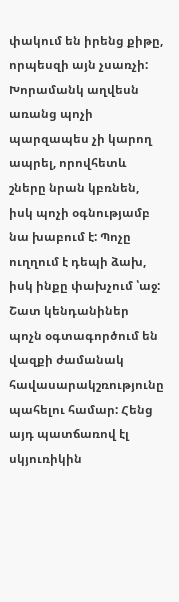փակում են իրենց քիթը, որպեսզի այն չսառչի:
Խորամանկ աղվեսն առանց պոչի պարզապես չի կարող ապրել, որովհետև շները նրան կբռնեն, իսկ պոչի օգնությամբ նա խաբում է: Պոչը ուղղում է դեպի ձախ, իսկ ինքը փախչում ՝աջ:
Շատ կենդանիներ պոչն օգտագործում են վազքի ժամանակ հավասարակշռությունը պահելու համար: Հենց այդ պատճառով էլ սկյուռիկին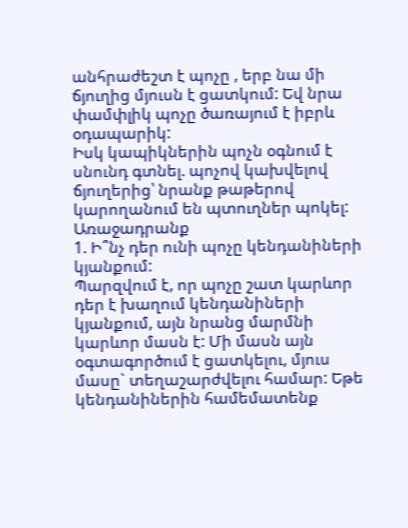անհրաժեշտ է պոչը , երբ նա մի ճյուղից մյուսն է ցատկում: Եվ նրա փամփլիկ պոչը ծառայում է իբրև օդապարիկ:
Իսկ կապիկներին պոչն օգնում է սնունդ գտնել. պոչով կախվելով ճյուղերից՝ նրանք թաթերով կարողանում են պտուղներ պոկել:
Առաջադրանք
1. Ի՞նչ դեր ունի պոչը կենդանիների կյանքում:
Պարզվում է, որ պոչը շատ կարևոր դեր է խաղում կենդանիների կյանքում, այն նրանց մարմնի կարևոր մասն է: Մի մասն այն օգտագործում է ցատկելու, մյուս մասը` տեղաշարժվելու համար: Եթե կենդանիներին համեմատենք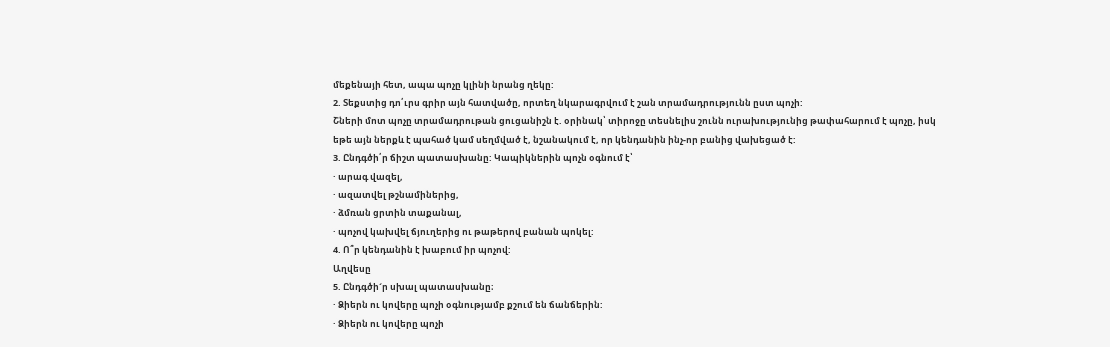մեքենայի հետ, ապա պոչը կլինի նրանց ղեկը:
2. Տեքստից դո՛ւրս գրիր այն հատվածը, որտեղ նկարագրվում է շան տրամադրությունն ըստ պոչի:
Շների մոտ պոչը տրամադրութան ցուցանիշն է. օրինակ՝ տիրոջը տեսնելիս շունն ուրախությունից թափահարում է պոչը, իսկ եթե այն ներքև է պահած կամ սեղմված է, նշանակում է, որ կենդանին ինչ-որ բանից վախեցած է:
3. Ընդգծի՛ր ճիշտ պատասխանը: Կապիկներին պոչն օգնում է՝
· արագ վազել,
· ազատվել թշնամիներից,
· ձմռան ցրտին տաքանալ,
· պոչով կախվել ճյուղերից ու թաթերով բանան պոկել:
4. Ո՞ր կենդանին է խաբում իր պոչով:
Աղվեսը
5. Ընդգծի´ր սխալ պատասխանը։
· Ձիերն ու կովերը պոչի օգնությամբ քշում են ճանճերին:
· Ձիերն ու կովերը պոչի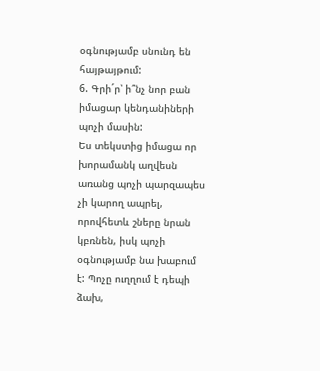օգնությամբ սնունդ են հայթայթում:
6. Գրի´ր՝ ի՞նչ նոր բան իմացար կենդանիների պոչի մասին:
Ես տեկստից իմացա որ խորամանկ աղվեսն առանց պոչի պարզապես չի կարող ապրել, որովհետև շները նրան կբռնեն, իսկ պոչի օգնությամբ նա խաբում է: Պոչը ուղղում է դեպի ձախ,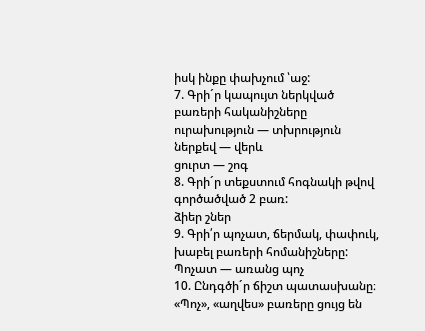իսկ ինքը փախչում ՝աջ:
7. Գրի´ր կապույտ ներկված բառերի հականիշները
ուրախություն — տխրություն
ներքեվ — վերև
ցուրտ — շոգ
8. Գրի´ր տեքստում հոգնակի թվով գործածված 2 բառ:
ձիեր շներ
9. Գրի՛ր պոչատ, ճերմակ, փափուկ, խաբել բառերի հոմանիշները:
Պոչատ — առանց պոչ
10. Ընդգծի´ր ճիշտ պատասխանը։ «Պոչ», «աղվես» բառերը ցույց են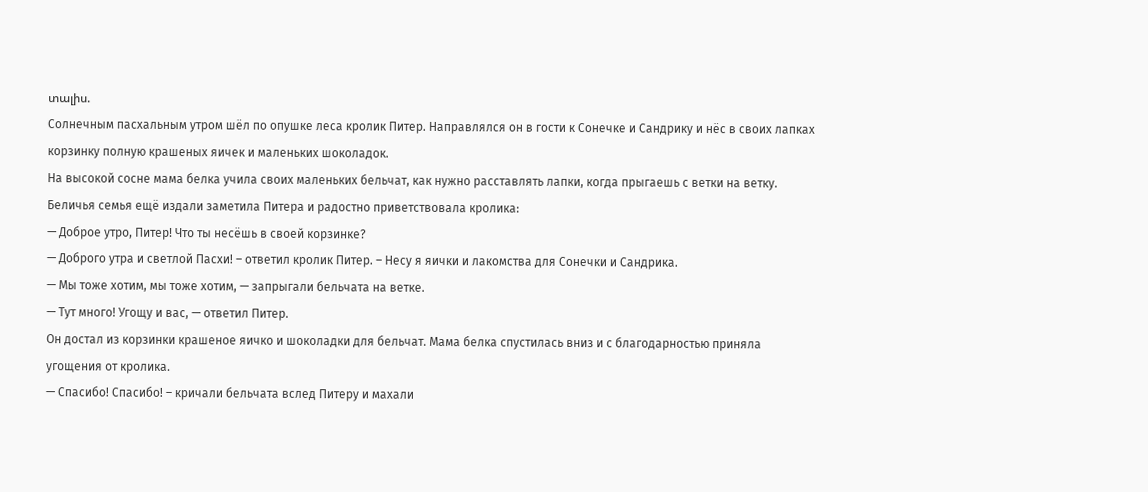տալիս.
Солнечным пасхальным утром шёл по опушке леса кролик Питер. Направлялся он в гости к Сонечке и Сандрику и нёс в своих лапках корзинку полную крашеных яичек и маленьких шоколадок.
На высокой сосне мама белка учила своих маленьких бельчат, как нужно расставлять лапки, когда прыгаешь с ветки на ветку. Беличья семья ещё издали заметила Питера и радостно приветствовала кролика:
— Доброе утро, Питер! Что ты несёшь в своей корзинке?
— Доброго утра и светлой Пасхи! – ответил кролик Питер. – Несу я яички и лакомства для Сонечки и Сандрика.
— Мы тоже хотим, мы тоже хотим, — запрыгали бельчата на ветке.
— Тут много! Угощу и вас, — ответил Питер.
Он достал из корзинки крашеное яичко и шоколадки для бельчат. Мама белка спустилась вниз и с благодарностью приняла угощения от кролика.
— Спасибо! Спасибо! – кричали бельчата вслед Питеру и махали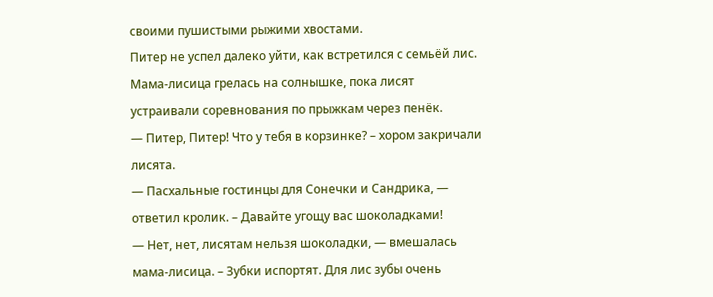своими пушистыми рыжими хвостами.
Питер не успел далеко уйти, как встретился с семьёй лис. Мама-лисица грелась на солнышке, пока лисят устраивали соревнования по прыжкам через пенёк.
— Питер, Питер! Что у тебя в корзинке? – хором закричали лисята.
— Пасхальные гостинцы для Сонечки и Сандрика, — ответил кролик. – Давайте угощу вас шоколадками!
— Нет, нет, лисятам нельзя шоколадки, — вмешалась мама-лисица. – Зубки испортят. Для лис зубы очень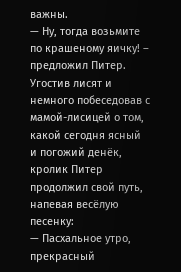важны.
— Ну, тогда возьмите по крашеному яичку! – предложил Питер.
Угостив лисят и немного побеседовав с мамой-лисицей о том, какой сегодня ясный и погожий денёк, кролик Питер продолжил свой путь, напевая весёлую песенку:
— Пасхальное утро, прекрасный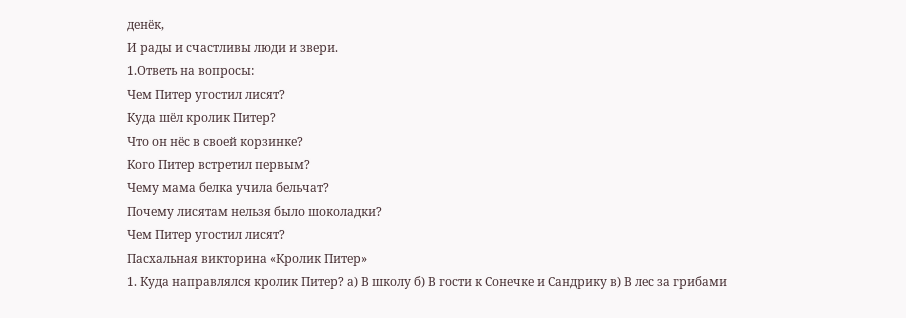денёк,
И рады и счастливы люди и звери.
1.Ответь на вопросы:
Чем Питер угостил лисят?
Куда шёл кролик Питер?
Что он нёс в своей корзинке?
Кого Питер встретил первым?
Чему мама белка учила бельчат?
Почему лисятам нельзя было шоколадки?
Чем Питер угостил лисят?
Пасхальная викторина «Кролик Питер»
1. Куда направлялся кролик Питер? а) В школу б) В гости к Сонечке и Сандрику в) В лес за грибами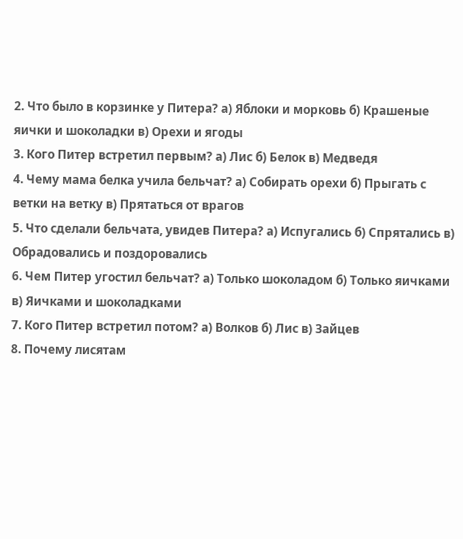2. Что было в корзинке у Питера? а) Яблоки и морковь б) Крашеные яички и шоколадки в) Орехи и ягоды
3. Кого Питер встретил первым? а) Лис б) Белок в) Медведя
4. Чему мама белка учила бельчат? а) Собирать орехи б) Прыгать с ветки на ветку в) Прятаться от врагов
5. Что сделали бельчата, увидев Питера? а) Испугались б) Спрятались в) Обрадовались и поздоровались
6. Чем Питер угостил бельчат? а) Только шоколадом б) Только яичками в) Яичками и шоколадками
7. Кого Питер встретил потом? а) Волков б) Лис в) Зайцев
8. Почему лисятам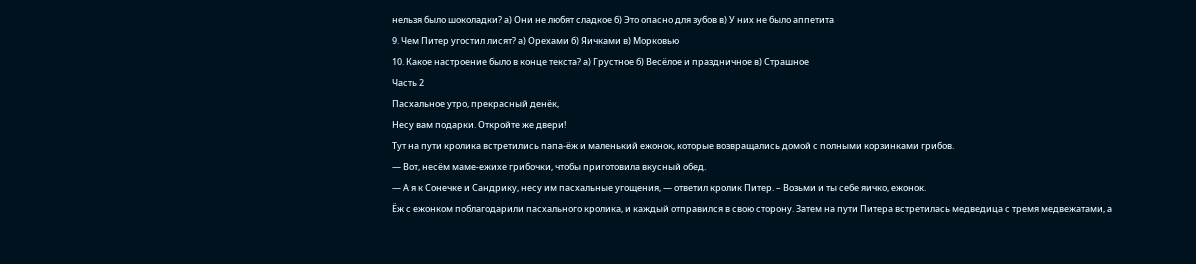нельзя было шоколадки? а) Они не любят сладкое б) Это опасно для зубов в) У них не было аппетита
9. Чем Питер угостил лисят? а) Орехами б) Яичками в) Морковью
10. Какое настроение было в конце текста? а) Грустное б) Весёлое и праздничное в) Страшное
Часть 2
Пасхальное утро, прекрасный денёк,
Несу вам подарки. Откройте же двери!
Тут на пути кролика встретились папа-ёж и маленький ежонок, которые возвращались домой с полными корзинками грибов.
— Вот, несём маме-ежихе грибочки, чтобы приготовила вкусный обед.
— А я к Сонечке и Сандрику, несу им пасхальные угощения, — ответил кролик Питер. – Возьми и ты себе яичко, ежонок.
Ёж с ежонком поблагодарили пасхального кролика, и каждый отправился в свою сторону. Затем на пути Питера встретилась медведица с тремя медвежатами, а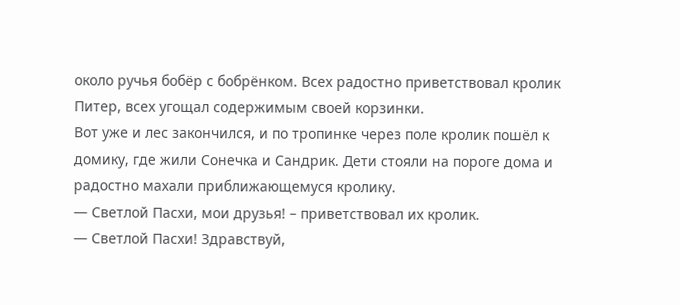около ручья бобёр с бобрёнком. Всех радостно приветствовал кролик Питер, всех угощал содержимым своей корзинки.
Вот уже и лес закончился, и по тропинке через поле кролик пошёл к домику, где жили Сонечка и Сандрик. Дети стояли на пороге дома и радостно махали приближающемуся кролику.
— Светлой Пасхи, мои друзья! – приветствовал их кролик.
— Светлой Пасхи! Здравствуй,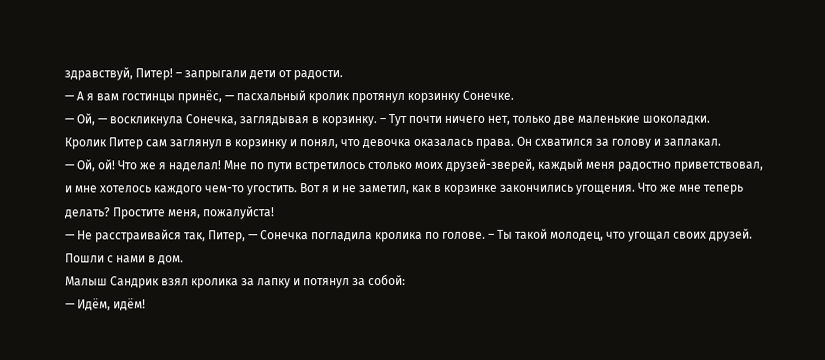здравствуй, Питер! – запрыгали дети от радости.
— А я вам гостинцы принёс, — пасхальный кролик протянул корзинку Сонечке.
— Ой, — воскликнула Сонечка, заглядывая в корзинку. – Тут почти ничего нет, только две маленькие шоколадки.
Кролик Питер сам заглянул в корзинку и понял, что девочка оказалась права. Он схватился за голову и заплакал.
— Ой, ой! Что же я наделал! Мне по пути встретилось столько моих друзей-зверей, каждый меня радостно приветствовал, и мне хотелось каждого чем-то угостить. Вот я и не заметил, как в корзинке закончились угощения. Что же мне теперь делать? Простите меня, пожалуйста!
— Не расстраивайся так, Питер, — Сонечка погладила кролика по голове. – Ты такой молодец, что угощал своих друзей. Пошли с нами в дом.
Малыш Сандрик взял кролика за лапку и потянул за собой:
— Идём, идём!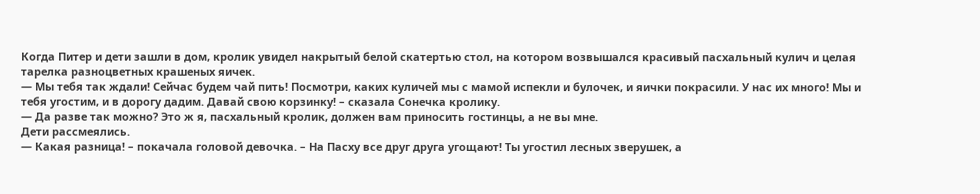Когда Питер и дети зашли в дом, кролик увидел накрытый белой скатертью стол, на котором возвышался красивый пасхальный кулич и целая тарелка разноцветных крашеных яичек.
— Мы тебя так ждали! Сейчас будем чай пить! Посмотри, каких куличей мы с мамой испекли и булочек, и яички покрасили. У нас их много! Мы и тебя угостим, и в дорогу дадим. Давай свою корзинку! – сказала Сонечка кролику.
— Да разве так можно? Это ж я, пасхальный кролик, должен вам приносить гостинцы, а не вы мне.
Дети рассмеялись.
— Какая разница! – покачала головой девочка. – На Пасху все друг друга угощают! Ты угостил лесных зверушек, а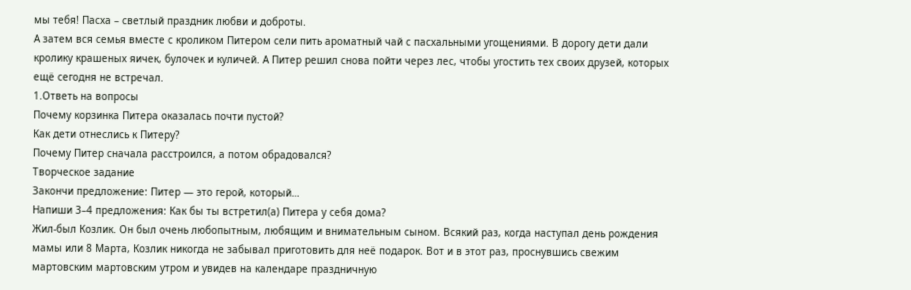мы тебя! Пасха – светлый праздник любви и доброты.
А затем вся семья вместе с кроликом Питером сели пить ароматный чай с пасхальными угощениями. В дорогу дети дали кролику крашеных яичек, булочек и куличей. А Питер решил снова пойти через лес, чтобы угостить тех своих друзей, которых ещё сегодня не встречал.
1.Ответь на вопросы
Почему корзинка Питера оказалась почти пустой?
Как дети отнеслись к Питеру?
Почему Питер сначала расстроился, а потом обрадовался?
Творческое задание
Закончи предложение: Питер — это герой, который…
Напиши 3–4 предложения: Как бы ты встретил(а) Питера у себя дома?
Жил-был Козлик. Он был очень любопытным, любящим и внимательным сыном. Всякий раз, когда наступал день рождения мамы или 8 Марта, Козлик никогда не забывал приготовить для неё подарок. Вот и в этот раз, проснувшись свежим мартовским мартовским утром и увидев на календаре праздничную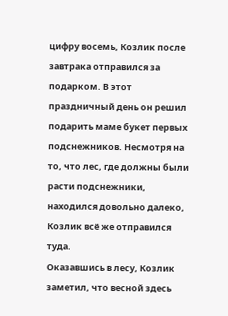цифру восемь, Козлик после завтрака отправился за подарком. В этот праздничный день он решил подарить маме букет первых подснежников. Несмотря на то, что лес, где должны были расти подснежники, находился довольно далеко, Козлик всё же отправился туда.
Оказавшись в лесу, Козлик заметил, что весной здесь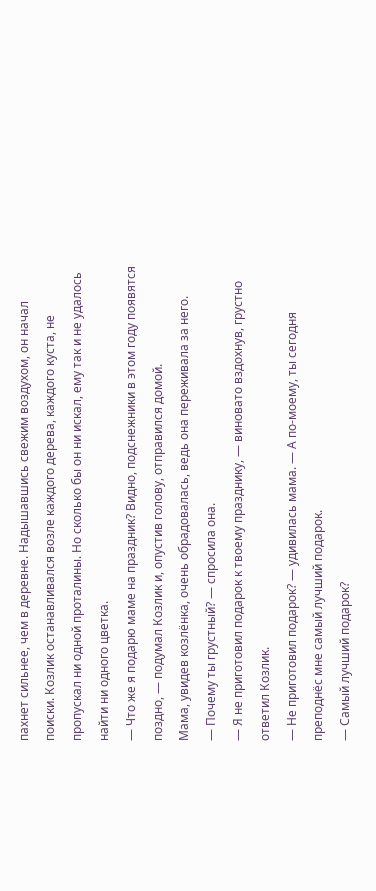пахнет сильнее, чем в деревне. Надышавшись свежим воздухом, он начал поиски. Козлик останавливался возле каждого дерева, каждого куста, не пропускал ни одной проталины. Но сколько бы он ни искал, ему так и не удалось найти ни одного цветка.
— Что же я подарю маме на праздник? Видно, подснежники в этом году появятся поздно, — подумал Козлик и, опустив голову, отправился домой.
Мама, увидев козлёнка, очень обрадовалась, ведь она переживала за него.
— Почему ты грустный? — спросила она.
— Я не приготовил подарок к твоему празднику, — виновато вздохнув, грустно ответил Козлик.
— Не приготовил подарок? — удивилась мама. — А по-моему, ты сегодня преподнёс мне самый лучший подарок.
— Самый лучший подарок?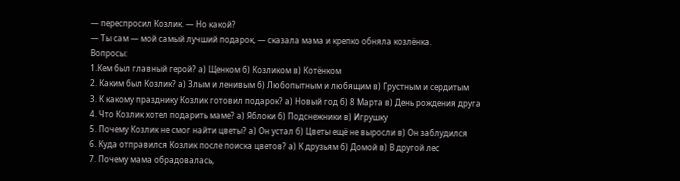— переспросил Козлик. — Но какой?
— Ты сам — мой самый лучший подарок, — сказала мама и крепко обняла козлёнка.
Вопросы:
1.Кем был главный герой? а) Щенком б) Козликом в) Котёнком
2. Каким был Козлик? а) Злым и ленивым б) Любопытным и любящим в) Грустным и сердитым
3. К какому празднику Козлик готовил подарок? а) Новый год б) 8 Марта в) День рождения друга
4. Что Козлик хотел подарить маме? а) Яблоки б) Подснежники в) Игрушку
5. Почему Козлик не смог найти цветы? а) Он устал б) Цветы ещё не выросли в) Он заблудился
6. Куда отправился Козлик после поиска цветов? а) К друзьям б) Домой в) В другой лес
7. Почему мама обрадовалась,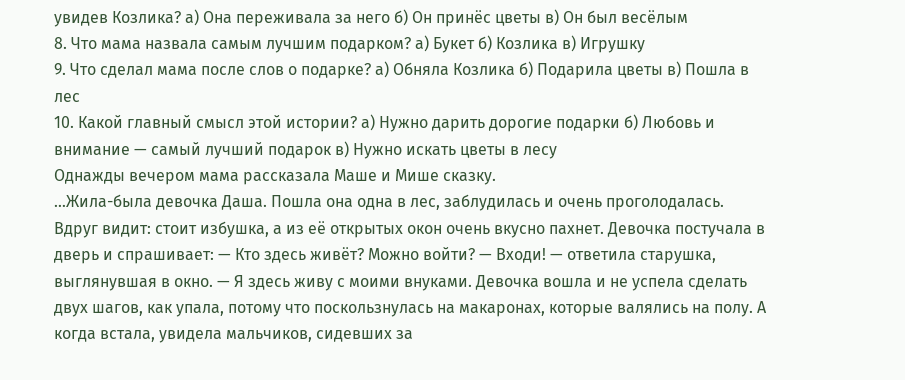увидев Козлика? а) Она переживала за него б) Он принёс цветы в) Он был весёлым
8. Что мама назвала самым лучшим подарком? а) Букет б) Козлика в) Игрушку
9. Что сделал мама после слов о подарке? а) Обняла Козлика б) Подарила цветы в) Пошла в лес
10. Какой главный смысл этой истории? а) Нужно дарить дорогие подарки б) Любовь и внимание — самый лучший подарок в) Нужно искать цветы в лесу
Однажды вечером мама рассказала Маше и Мише сказку.
…Жила-была девочка Даша. Пошла она одна в лес, заблудилась и очень проголодалась. Вдруг видит: стоит избушка, а из её открытых окон очень вкусно пахнет. Девочка постучала в дверь и спрашивает: — Кто здесь живёт? Можно войти? — Входи! — ответила старушка, выглянувшая в окно. — Я здесь живу с моими внуками. Девочка вошла и не успела сделать двух шагов, как упала, потому что поскользнулась на макаронах, которые валялись на полу. А когда встала, увидела мальчиков, сидевших за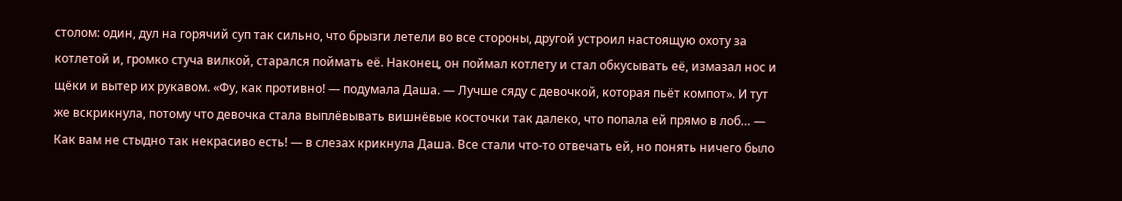столом: один, дул на горячий суп так сильно, что брызги летели во все стороны, другой устроил настоящую охоту за котлетой и, громко стуча вилкой, старался поймать её. Наконец, он поймал котлету и стал обкусывать её, измазал нос и щёки и вытер их рукавом. «Фу, как противно! — подумала Даша. — Лучше сяду с девочкой, которая пьёт компот». И тут же вскрикнула, потому что девочка стала выплёвывать вишнёвые косточки так далеко, что попала ей прямо в лоб… — Как вам не стыдно так некрасиво есть! — в слезах крикнула Даша. Все стали что-то отвечать ей, но понять ничего было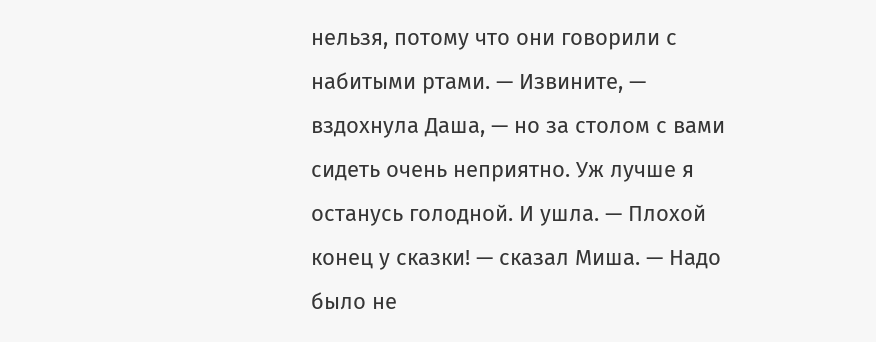нельзя, потому что они говорили с набитыми ртами. — Извините, — вздохнула Даша, — но за столом с вами сидеть очень неприятно. Уж лучше я останусь голодной. И ушла. — Плохой конец у сказки! — сказал Миша. — Надо было не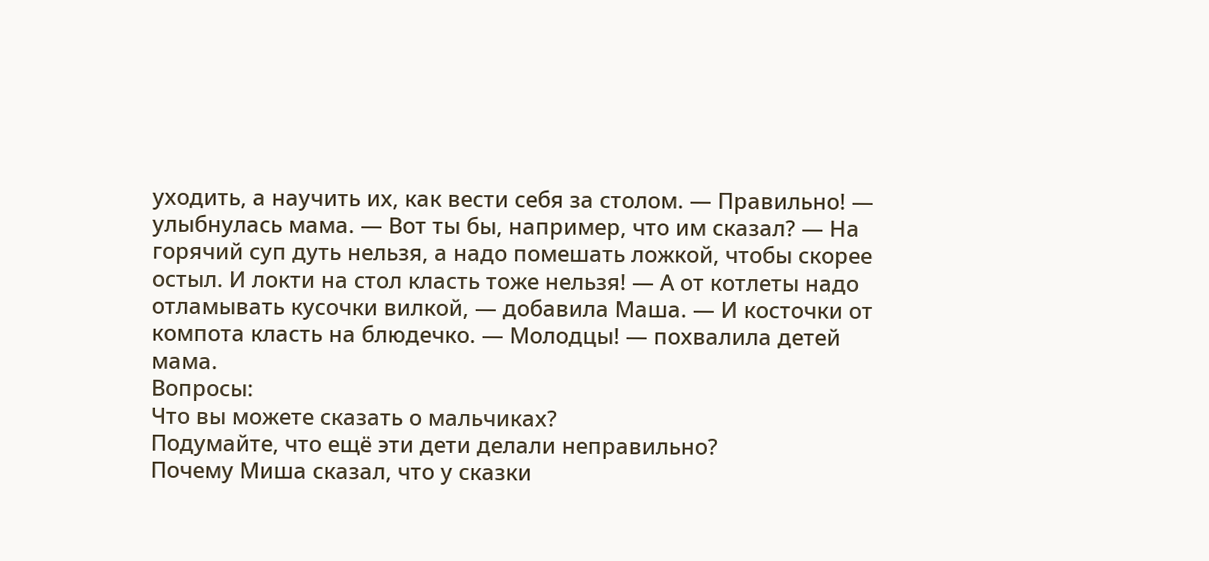уходить, а научить их, как вести себя за столом. — Правильно! — улыбнулась мама. — Вот ты бы, например, что им сказал? — На горячий суп дуть нельзя, а надо помешать ложкой, чтобы скорее остыл. И локти на стол класть тоже нельзя! — А от котлеты надо отламывать кусочки вилкой, — добавила Маша. — И косточки от компота класть на блюдечко. — Молодцы! — похвалила детей мама.
Вопросы:
Что вы можете сказать о мальчиках?
Подумайте, что ещё эти дети делали неправильно?
Почему Миша сказал, что у сказки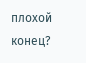плохой конец?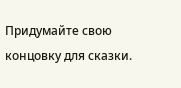Придумайте свою концовку для сказки.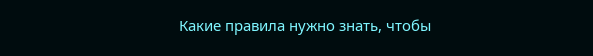Какие правила нужно знать, чтобы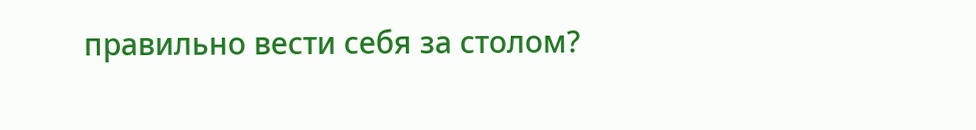правильно вести себя за столом?